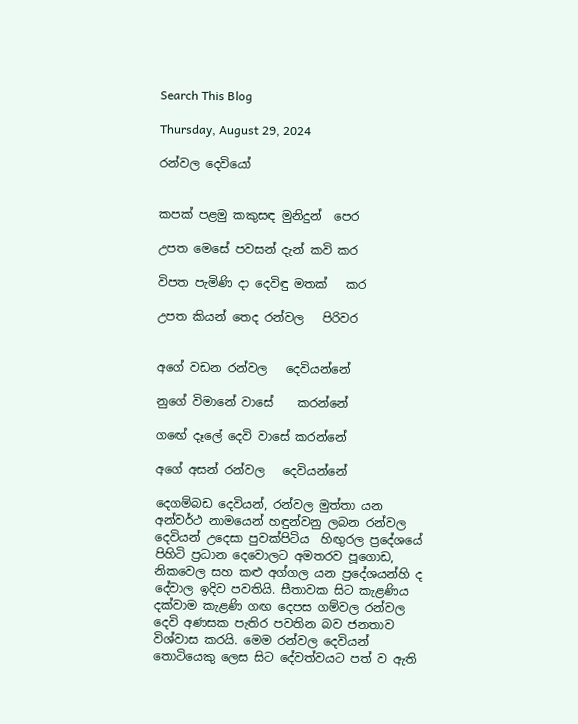Search This Blog

Thursday, August 29, 2024

රන්වල දෙවියෝ


කපක් පළමු කකුසඳ මුනිදුන්  පෙර

උපත මෙසේ පවසන් දැන් කවි කර

විපත පැමිණි දා දෙවිඳු මතක්   කර

උපත කියන් තෙද රන්වල   පිරිවර


අගේ වඩන රන්වල   දෙවියන්නේ

නුගේ විමානේ වාසේ    කරන්නේ

ගඟේ දෑලේ දෙවි වාසේ කරන්නේ

අගේ අසන් රන්වල   දෙවියන්නේ

දෙගම්බඩ දෙවියන්, රන්වල මුත්තා යන අන්වර්ථ නාමයෙන් හඳුන්වනු ලබන රන්වල දෙවියන් උදෙසා පුවක්පිටිය  හිඟුරල ප්‍රදේශයේ පිහිටි ප්‍රධාන දෙවොලට අමතරව පූගොඩ, නිකවෙල සහ කළු අග්ගල යන ප්‍රදේශයන්හි ද දේවාල ඉදිව පවතියි. සීතාවක සිට කැළණිය දක්වාම කැළණි ගඟ දෙපස ගම්වල රන්වල දෙවි අණසක පැතිර පවතින බව ජනතාව විශ්වාස කරයි. මෙම රන්වල දෙවියන් තොටියෙකු ලෙස සිට දේවත්වයට පත් ව ඇති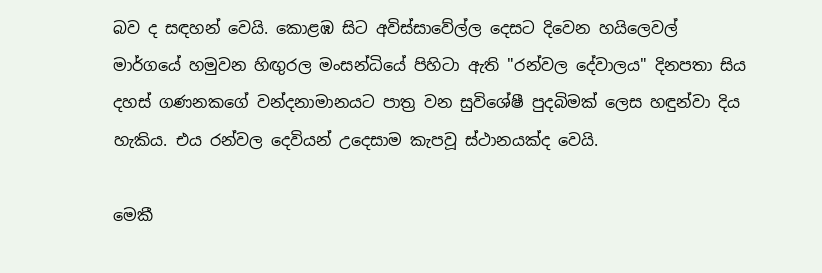බව ද සඳහන් වෙයි. කොළඹ සිට අවිස්සාවේල්ල දෙසට දිවෙන හයිලෙවල් මාර්ගයේ හමුවන හිඟුරල මංසන්ධියේ පිහිටා ඇති "රන්වල දේවාලය" දිනපතා සිය දහස් ගණනකගේ වන්දනාමානයට පාත්‍ර වන සුවිශේෂී පුදබිමක් ලෙස හඳුන්වා දිය හැකිය. එය රන්වල දෙවියන් උදෙසාම කැපවූ ස්ථානයක්ද වෙයි.

මෙකී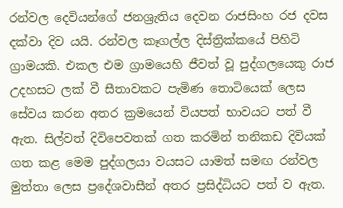රන්වල දෙවියන්ගේ ජනශ්‍රැතිය දෙවන රාජසිංහ රජ දවස දක්වා දිව යයි. රන්වල කෑගල්ල දිස්ත්‍රික්කයේ පිහිටි ග්‍රාමයකි. එකල එම ග්‍රාමයෙහි ජීවත් වූ පුද්ගලයෙකු රාජ උදහසට ලක් වී සීතාවකට පැමිණ තොටියෙක් ලෙස සේවය කරන අතර ක්‍රමයෙන් වියපත් භාවයට පත් වී ඇත. සිල්වත් දිවිපෙවතක් ගත කරමින් තනිකඩ දිවියක් ගත කළ මෙම පුද්ගලයා වයසට යාමත් සමඟ රන්වල මුත්තා ලෙස ප්‍රදේශවාසීන් අතර ප්‍රසිද්ධියට පත් ව ඇත.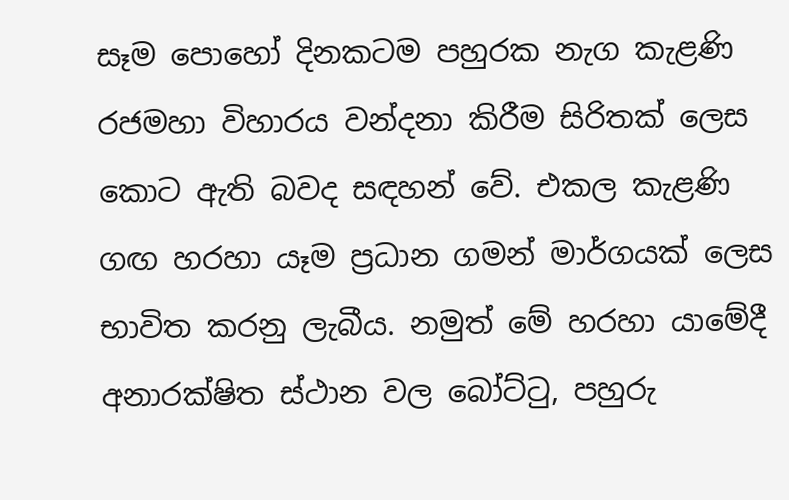සෑම පොහෝ දිනකටම පහුරක නැග කැළණි රජමහා විහාරය වන්දනා කිරීම සිරිතක් ලෙස කොට ඇති බවද සඳහන් වේ. එකල කැළණි ගඟ හරහා යෑම ප්‍රධාන ගමන් මාර්ගයක් ලෙස භාවිත කරනු ලැබීය. නමුත් මේ හරහා යාමේදී අනාරක්ෂිත ස්ථාන වල බෝට්ටු, පහුරු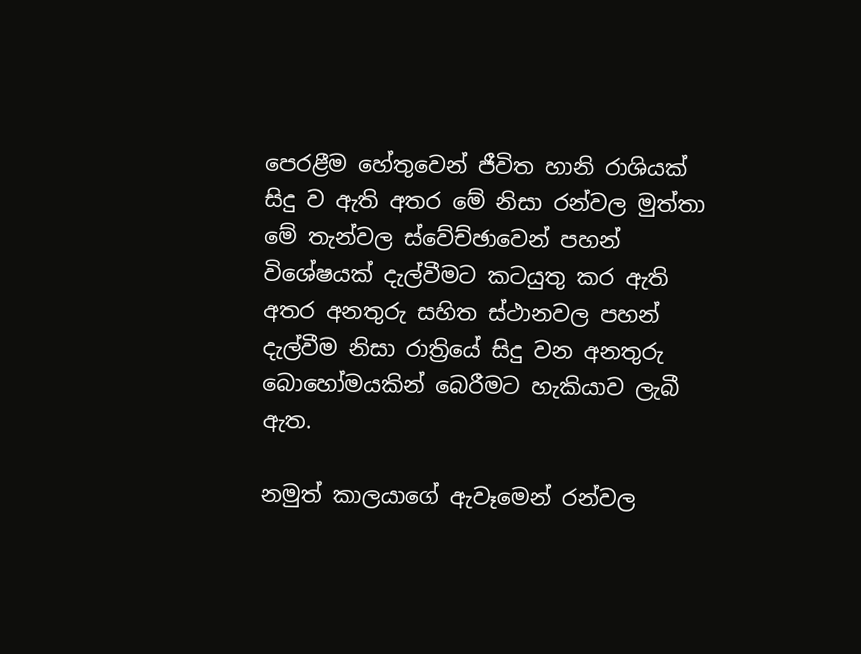පෙරළීම හේතුවෙන් ජීවිත හානි රාශියක් සිදු ව ඇති අතර මේ නිසා රන්වල මුත්තා මේ තැන්වල ස්වේච්ඡාවෙන් පහන් විශේෂයක් දැල්වීමට කටයුතු කර ඇති අතර අනතුරු සහිත ස්ථානවල පහන් දැල්වීම නිසා රාත්‍රියේ සිදු වන අනතුරු බොහෝමයකින් බෙරීමට හැකියාව ලැබී ඇත.

නමුත් කාලයාගේ ඇවෑමෙන් රන්වල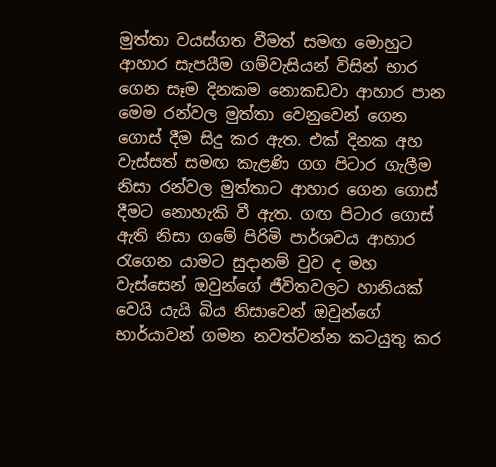මුත්තා වයස්ගත වීමත් සමඟ මොහුට ආහාර සැපයීම ගම්වැසියන් විසින් භාර ගෙන සෑම දිනකම නොකඩවා ආහාර පාන මෙම රන්වල මුත්තා වෙනුවෙන් ගෙන ගොස් දීම සිදු කර ඇත. එක් දිනක අහ වැස්සත් සමඟ කැළණි ගග පිටාර ගැලීම නිසා රන්වල මුත්තාට ආහාර ගෙන ගොස් දීමට නොහැකි වී ඇත. ගඟ පිටාර ගොස් ඇති නිසා ගමේ පිරිමි පාර්ශවය ආහාර රැගෙන යාමට සුදානම් වුව ද මහ වැස්සෙන් ඔවුන්ගේ ජීවිතවලට හානියක් වෙයි යැයි බිය නිසාවෙන් ඔවුන්ගේ භාර්යාවන් ගමන නවත්වන්න කටයුතු කර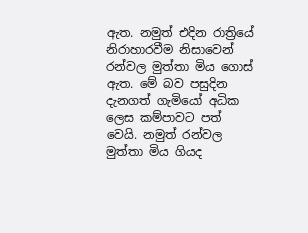ඇත. නමුත් එදින රාත්‍රියේ නිරාහාරවීම නිසාවෙන් රන්වල මුත්තා මිය ගොස් ඇත. මේ බව පසුදින දැනගත් ගැමියෝ අධික ලෙස කම්පාවට පත් වෙයි. නමුත් රන්වල මුත්තා මිය ගියද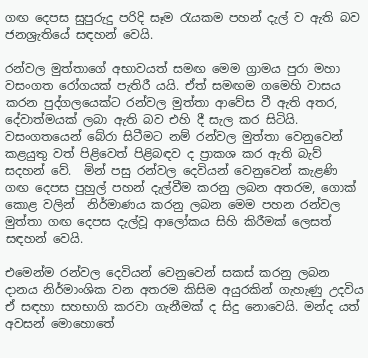ගඟ දෙපස සුපුරුදු පරිදි සෑම රැයකම පහන් දැල් ව ඇති බව ජනශ්‍රැතියේ සඳහන් වෙයි.

රන්වල මුත්තාගේ අභාවයත් සමඟ මෙම ග්‍රාමය පුරා මහා වසංගත රෝගයක් පැතිරී යයි. ඒත් සමඟම ගමෙහි වාසය කරන පුද්ගලයෙක්ට රන්වල මුත්තා ආවේස වී ඇති අතර, දේවාත්මයක් ලබා ඇති බව එහි දී සැල කර සිටියි. වසංගතයෙන් බේරා සිටීමට නම් රන්වල මුත්තා වෙනුවෙන් කළයුතු වත් පිළිවෙත් පිළිබඳව ද ප්‍රාකශ කර ඇති බැව් සදහන් වේ.  මින් පසු රන්වල දෙවියන් වෙනුවෙන් කැළණි ගඟ දෙපස පුහුල් පහන් දැල්වීම කරනු ලබන අතරම, ගොක් කොළ වලින්  නිර්මාණය කරනු ලබන මෙම පහන රන්වල මුත්තා ගඟ දෙපස දැල්වූ ආලෝකය සිහි කිරීමක් ලෙසත් සඳහන් වෙයි.

එමෙන්ම රන්වල දෙවියන් වෙනුවෙන් සකස් කරනු ලබන දානය නිර්මාංශික වන අතරම කිසිම අයුරකින් ගැහැණු උදවිය ඒ සඳහා සහභාගි කරවා ගැනීමක් ද සිදු නොවෙයි. මන්ද යත් අවසන් මොහොතේ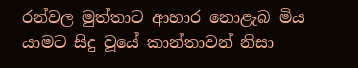රන්වල මුත්තාට ආහාර නොළැබ මිය යාමට සිදු වූයේ කාන්තාවන් නිසා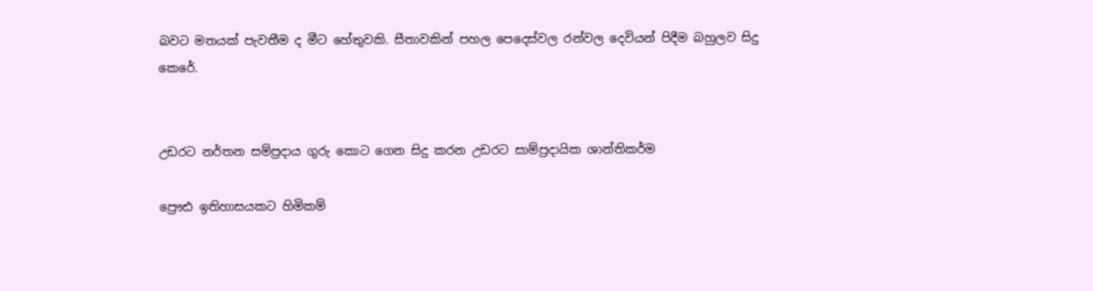බවට මතයක් පැවතීම ද මීට හේතුවකි. සීතාවකින් පහල පෙදෙස්වල රන්වල දෙවියන් පිදීම බහුලව සිදු කෙරේ.


උඩරට නර්තන සම්ප්‍රදාය ගුරු කොට ගෙන සිදු කරන උඩරට සාම්ප්‍රදායික ශාන්තිකර්ම

ප්‍රෞඪ ඉතිහාසයකට හිමිකම්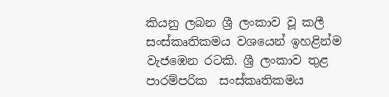කියනු ලබන ශ්‍රී ලංකාව වූ කලී සංස්කෘතිකමය වශයෙන් ඉහළින්ම වැජඹෙන රටකි. ශ්‍රී ලංකාව තුළ පාරම්පරික  සංස්කෘතිකමය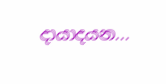දායාදයන...